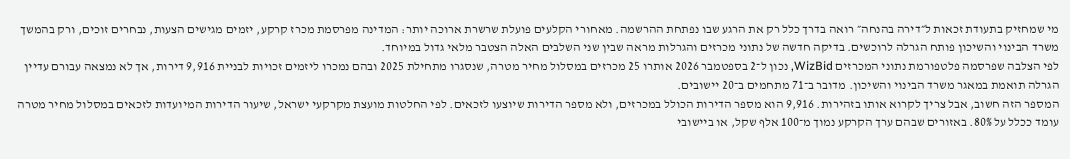מי שמחזיק בתעודת זכאות ל״דירה בהנחה״ רואה בדרך כלל רק את הרגע שבו נפתחת ההרשמה. מאחורי הקלעים פועלת שרשרת ארוכה יותר: המדינה מפרסמת מכרז קרקע, יזמים מגישים הצעות, נבחרים זוכים, ורק בהמשך משרד הבינוי והשיכון פותח הגרלה לרוכשים. בדיקה חדשה של נתוני מכרזים והגרלות מראה שבין שני השלבים האלה הצטבר מלאי גדול במיוחד.
לפי הצלבה שפרסמה פלטפורמת נתוני המכרזים WizBid, נכון ל־2 בספטמבר 2026 אותרו 25 מכרזים במסלול מחיר מטרה, שנסגרו מתחילת 2025 ובהם נמכרו ליזמים זכויות לבניית 9,916 דירות, אך לא נמצאה עבורם עדיין הגרלה תואמת במאגר משרד הבינוי והשיכון. מדובר ב־71 מתחמים ב־20 יישובים.
המספר הזה חשוב, אבל צריך לקרוא אותו בזהירות. 9,916 הוא מספר הדירות הכולל במכרזים, ולא מספר הדירות שיוצעו לזכאים. לפי החלטות מועצת מקרקעי ישראל, שיעור הדירות המיועדות לזכאים במסלול מחיר מטרה עומד ככלל על 80%. באזורים שבהם ערך הקרקע נמוך מ־100 אלף שקל, או ביישובי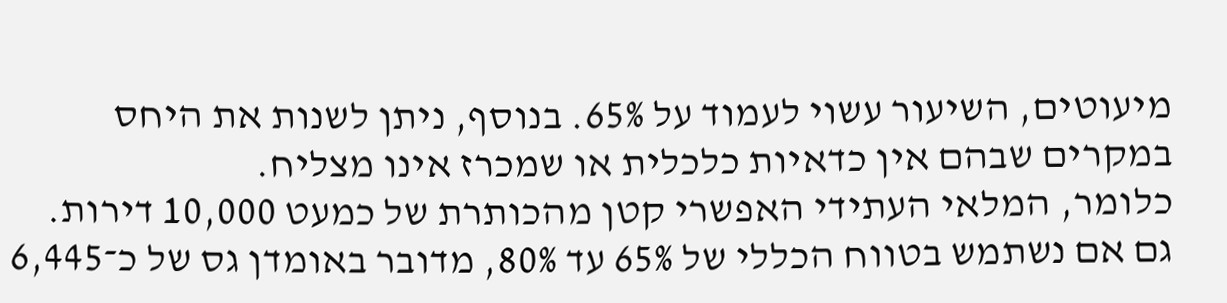מיעוטים, השיעור עשוי לעמוד על 65%. בנוסף, ניתן לשנות את היחס במקרים שבהם אין כדאיות כלכלית או שמכרז אינו מצליח.
כלומר, המלאי העתידי האפשרי קטן מהכותרת של כמעט 10,000 דירות. גם אם נשתמש בטווח הכללי של 65% עד 80%, מדובר באומדן גס של כ־6,445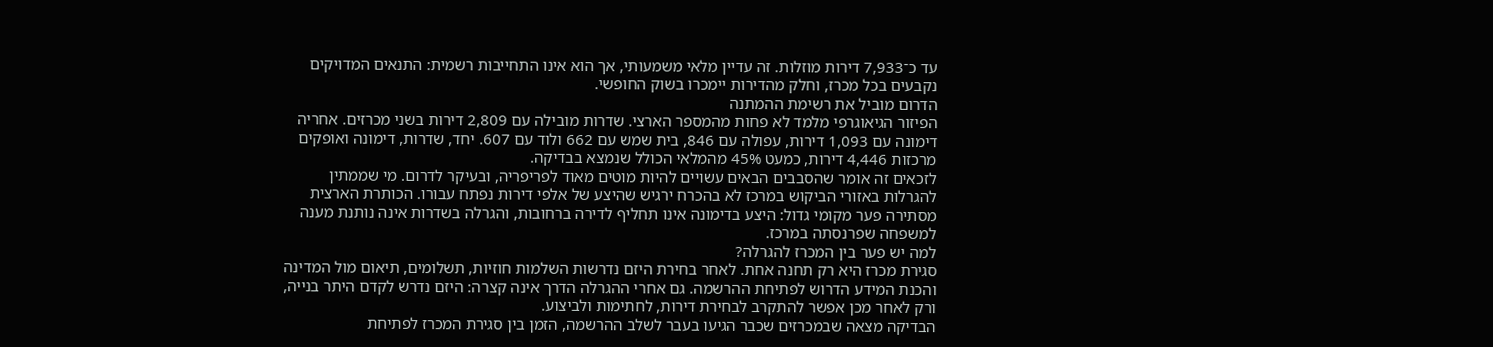עד כ־7,933 דירות מוזלות. זה עדיין מלאי משמעותי, אך הוא אינו התחייבות רשמית: התנאים המדויקים נקבעים בכל מכרז, וחלק מהדירות יימכרו בשוק החופשי.
הדרום מוביל את רשימת ההמתנה
הפיזור הגיאוגרפי מלמד לא פחות מהמספר הארצי. שדרות מובילה עם 2,809 דירות בשני מכרזים. אחריה דימונה עם 1,093 דירות, עפולה עם 846, בית שמש עם 662 ולוד עם 607. יחד, שדרות, דימונה ואופקים מרכזות 4,446 דירות, כמעט 45% מהמלאי הכולל שנמצא בבדיקה.
לזכאים זה אומר שהסבבים הבאים עשויים להיות מוטים מאוד לפריפריה, ובעיקר לדרום. מי שממתין להגרלות באזורי הביקוש במרכז לא בהכרח ירגיש שהיצע של אלפי דירות נפתח עבורו. הכותרת הארצית מסתירה פער מקומי גדול: היצע בדימונה אינו תחליף לדירה ברחובות, והגרלה בשדרות אינה נותנת מענה למשפחה שפרנסתה במרכז.
למה יש פער בין המכרז להגרלה?
סגירת מכרז היא רק תחנה אחת. לאחר בחירת היזם נדרשות השלמות חוזיות, תשלומים, תיאום מול המדינה והכנת המידע הדרוש לפתיחת ההרשמה. גם אחרי ההגרלה הדרך אינה קצרה: היזם נדרש לקדם היתר בנייה, ורק לאחר מכן אפשר להתקרב לבחירת דירות, לחתימות ולביצוע.
הבדיקה מצאה שבמכרזים שכבר הגיעו בעבר לשלב ההרשמה, הזמן בין סגירת המכרז לפתיחת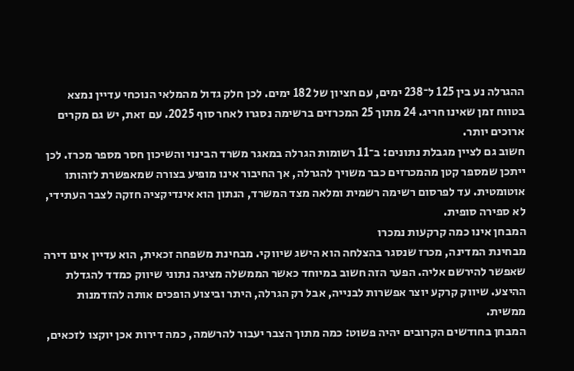ההגרלה נע בין 125 ל־238 ימים, עם חציון של 182 ימים. לכן חלק גדול מהמלאי הנוכחי עדיין נמצא בטווח זמן שאינו חריג. 24 מתוך 25 המכרזים ברשימה נסגרו לאחר סוף 2025. עם זאת, יש גם מקרים ארוכים יותר.
חשוב גם לציין מגבלת נתונים: ב־11 רשומות הגרלה במאגר משרד הבינוי והשיכון חסר מספר מכרז. לכן ייתכן שמספר קטן מהמכרזים כבר משויך להגרלה, אך החיבור אינו מופיע בצורה שמאפשרת לזהותו אוטומטית. עד לפרסום רשימה רשמית ומלאה מצד המשרד, הנתון הוא אינדיקציה חזקה לצבר העתידי, לא ספירה סופית.
המבחן אינו כמה קרקעות נמכרו
מבחינת המדינה, מכרז שנסגר בהצלחה הוא הישג שיווקי. מבחינת משפחה זכאית, הוא עדיין אינו דירה שאפשר להירשם אליה. הפער הזה חשוב במיוחד כאשר הממשלה מציגה נתוני שיווק כמדד להגדלת ההיצע. שיווק קרקע יוצר אפשרות לבנייה, אבל רק הגרלה, היתר וביצוע הופכים אותה להזדמנות ממשית.
המבחן בחודשים הקרובים יהיה פשוט: כמה מתוך הצבר יעבור להרשמה, כמה דירות אכן יוקצו לזכאים,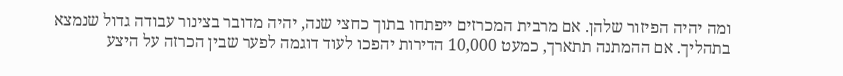ומה יהיה הפיזור שלהן. אם מרבית המכרזים ייפתחו בתוך כחצי שנה, יהיה מדובר בצינור עבודה גדול שנמצא בתהליך. אם ההמתנה תתארך, כמעט 10,000 הדירות יהפכו לעוד דוגמה לפער שבין הכרזה על היצע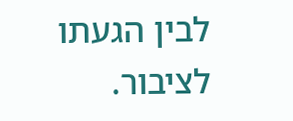לבין הגעתו לציבור.